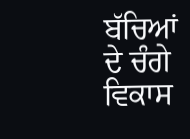ਬੱਚਿਆਂ ਦੇ ਚੰਗੇ ਵਿਕਾਸ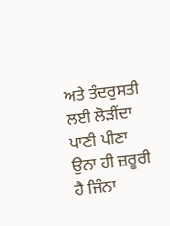ਅਤੇ ਤੰਦਰੁਸਤੀ ਲਈ ਲੋੜੀਂਦਾ ਪਾਣੀ ਪੀਣਾ ਉਨਾ ਹੀ ਜ਼ਰੂਰੀ ਹੈ ਜਿੰਨਾ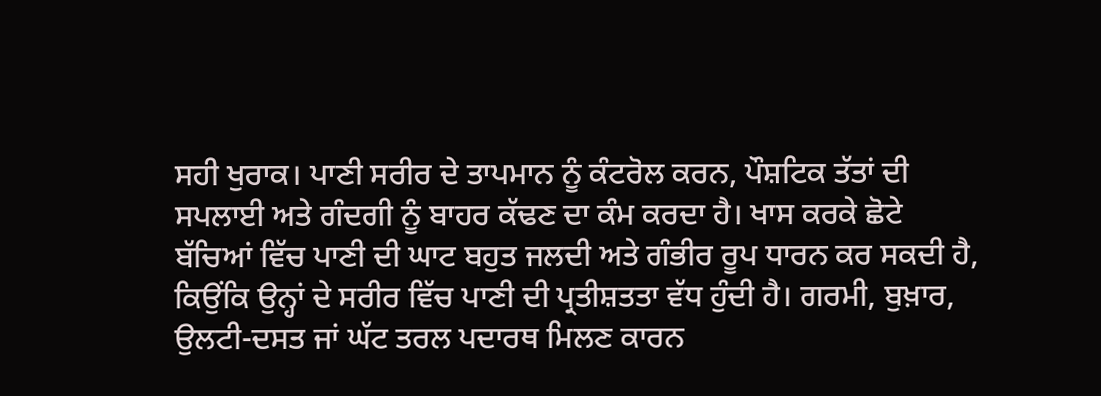ਸਹੀ ਖੁਰਾਕ। ਪਾਣੀ ਸਰੀਰ ਦੇ ਤਾਪਮਾਨ ਨੂੰ ਕੰਟਰੋਲ ਕਰਨ, ਪੌਸ਼ਟਿਕ ਤੱਤਾਂ ਦੀ ਸਪਲਾਈ ਅਤੇ ਗੰਦਗੀ ਨੂੰ ਬਾਹਰ ਕੱਢਣ ਦਾ ਕੰਮ ਕਰਦਾ ਹੈ। ਖਾਸ ਕਰਕੇ ਛੋਟੇ ਬੱਚਿਆਂ ਵਿੱਚ ਪਾਣੀ ਦੀ ਘਾਟ ਬਹੁਤ ਜਲਦੀ ਅਤੇ ਗੰਭੀਰ ਰੂਪ ਧਾਰਨ ਕਰ ਸਕਦੀ ਹੈ, ਕਿਉਂਕਿ ਉਨ੍ਹਾਂ ਦੇ ਸਰੀਰ ਵਿੱਚ ਪਾਣੀ ਦੀ ਪ੍ਰਤੀਸ਼ਤਤਾ ਵੱਧ ਹੁੰਦੀ ਹੈ। ਗਰਮੀ, ਬੁਖ਼ਾਰ, ਉਲਟੀ-ਦਸਤ ਜਾਂ ਘੱਟ ਤਰਲ ਪਦਾਰਥ ਮਿਲਣ ਕਾਰਨ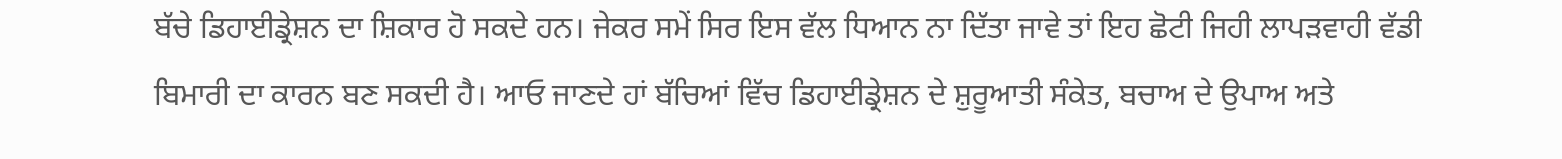ਬੱਚੇ ਡਿਹਾਈਡ੍ਰੇਸ਼ਨ ਦਾ ਸ਼ਿਕਾਰ ਹੋ ਸਕਦੇ ਹਨ। ਜੇਕਰ ਸਮੇਂ ਸਿਰ ਇਸ ਵੱਲ ਧਿਆਨ ਨਾ ਦਿੱਤਾ ਜਾਵੇ ਤਾਂ ਇਹ ਛੋਟੀ ਜਿਹੀ ਲਾਪੜਵਾਹੀ ਵੱਡੀ ਬਿਮਾਰੀ ਦਾ ਕਾਰਨ ਬਣ ਸਕਦੀ ਹੈ। ਆਓ ਜਾਣਦੇ ਹਾਂ ਬੱਚਿਆਂ ਵਿੱਚ ਡਿਹਾਈਡ੍ਰੇਸ਼ਨ ਦੇ ਸ਼ੁਰੂਆਤੀ ਸੰਕੇਤ, ਬਚਾਅ ਦੇ ਉਪਾਅ ਅਤੇ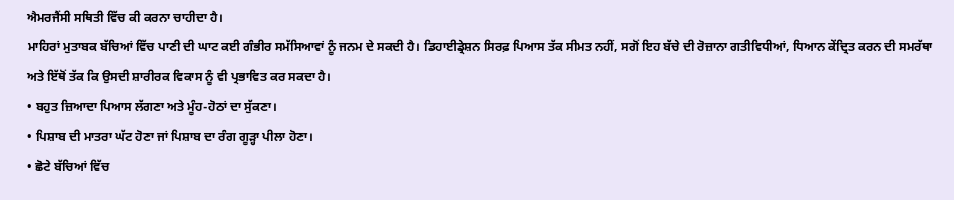ਐਮਰਜੈਂਸੀ ਸਥਿਤੀ ਵਿੱਚ ਕੀ ਕਰਨਾ ਚਾਹੀਦਾ ਹੈ।
ਮਾਹਿਰਾਂ ਮੁਤਾਬਕ ਬੱਚਿਆਂ ਵਿੱਚ ਪਾਣੀ ਦੀ ਘਾਟ ਕਈ ਗੰਭੀਰ ਸਮੱਸਿਆਵਾਂ ਨੂੰ ਜਨਮ ਦੇ ਸਕਦੀ ਹੈ। ਡਿਹਾਈਡ੍ਰੇਸ਼ਨ ਸਿਰਫ਼ ਪਿਆਸ ਤੱਕ ਸੀਮਤ ਨਹੀਂ, ਸਗੋਂ ਇਹ ਬੱਚੇ ਦੀ ਰੋਜ਼ਾਨਾ ਗਤੀਵਿਧੀਆਂ, ਧਿਆਨ ਕੇਂਦ੍ਰਿਤ ਕਰਨ ਦੀ ਸਮਰੱਥਾ ਅਤੇ ਇੱਥੋਂ ਤੱਕ ਕਿ ਉਸਦੀ ਸ਼ਾਰੀਰਕ ਵਿਕਾਸ ਨੂੰ ਵੀ ਪ੍ਰਭਾਵਿਤ ਕਰ ਸਕਦਾ ਹੈ।
• ਬਹੁਤ ਜ਼ਿਆਦਾ ਪਿਆਸ ਲੱਗਣਾ ਅਤੇ ਮੂੰਹ-ਹੋਠਾਂ ਦਾ ਸੁੱਕਣਾ।
• ਪਿਸ਼ਾਬ ਦੀ ਮਾਤਰਾ ਘੱਟ ਹੋਣਾ ਜਾਂ ਪਿਸ਼ਾਬ ਦਾ ਰੰਗ ਗੂੜ੍ਹਾ ਪੀਲਾ ਹੋਣਾ।
• ਛੋਟੇ ਬੱਚਿਆਂ ਵਿੱਚ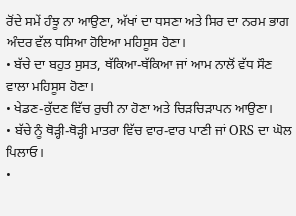ਰੋਂਦੇ ਸਮੇਂ ਹੰਝੂ ਨਾ ਆਉਣਾ, ਅੱਖਾਂ ਦਾ ਧਸਣਾ ਅਤੇ ਸਿਰ ਦਾ ਨਰਮ ਭਾਗ ਅੰਦਰ ਵੱਲ ਧਸਿਆ ਹੋਇਆ ਮਹਿਸੂਸ ਹੋਣਾ।
• ਬੱਚੇ ਦਾ ਬਹੁਤ ਸੁਸਤ, ਥੱਕਿਆ-ਥੱਕਿਆ ਜਾਂ ਆਮ ਨਾਲੋਂ ਵੱਧ ਸੌਣ ਵਾਲਾ ਮਹਿਸੂਸ ਹੋਣਾ।
• ਖੇਡਣ-ਕੁੱਦਣ ਵਿੱਚ ਰੁਚੀ ਨਾ ਹੋਣਾ ਅਤੇ ਚਿੜਚਿੜਾਪਨ ਆਉਣਾ।
• ਬੱਚੇ ਨੂੰ ਥੋੜ੍ਹੀ-ਥੋੜ੍ਹੀ ਮਾਤਰਾ ਵਿੱਚ ਵਾਰ-ਵਾਰ ਪਾਣੀ ਜਾਂ ORS ਦਾ ਘੋਲ ਪਿਲਾਓ।
•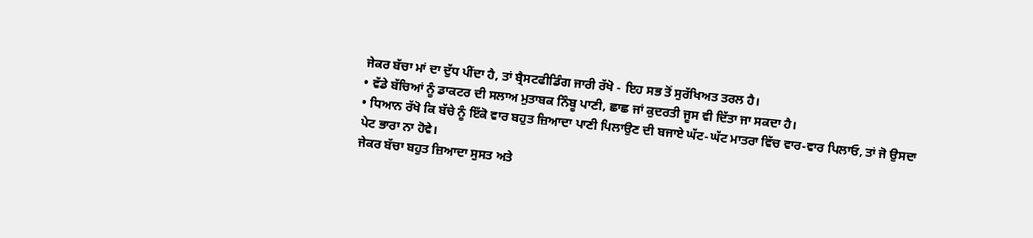ਜੇਕਰ ਬੱਚਾ ਮਾਂ ਦਾ ਦੁੱਧ ਪੀਂਦਾ ਹੈ, ਤਾਂ ਬ੍ਰੈਸਟਫੀਡਿੰਗ ਜਾਰੀ ਰੱਖੋ - ਇਹ ਸਭ ਤੋਂ ਸੁਰੱਖਿਅਤ ਤਰਲ ਹੈ।
• ਵੱਡੇ ਬੱਚਿਆਂ ਨੂੰ ਡਾਕਟਰ ਦੀ ਸਲਾਅ ਮੁਤਾਬਕ ਨਿੰਬੂ ਪਾਣੀ, ਛਾਛ ਜਾਂ ਕੁਦਰਤੀ ਜੂਸ ਵੀ ਦਿੱਤਾ ਜਾ ਸਕਦਾ ਹੈ।
• ਧਿਆਨ ਰੱਖੋ ਕਿ ਬੱਚੇ ਨੂੰ ਇੱਕੋ ਵਾਰ ਬਹੁਤ ਜ਼ਿਆਦਾ ਪਾਣੀ ਪਿਲਾਉਣ ਦੀ ਬਜਾਏ ਘੱਟ-ਘੱਟ ਮਾਤਰਾ ਵਿੱਚ ਵਾਰ-ਵਾਰ ਪਿਲਾਓ, ਤਾਂ ਜੋ ਉਸਦਾ ਪੇਟ ਭਾਰਾ ਨਾ ਹੋਵੇ।
ਜੇਕਰ ਬੱਚਾ ਬਹੁਤ ਜ਼ਿਆਦਾ ਸੁਸਤ ਅਤੇ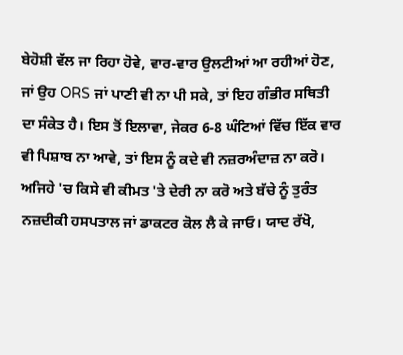ਬੇਹੋਸ਼ੀ ਵੱਲ ਜਾ ਰਿਹਾ ਹੋਵੇ, ਵਾਰ-ਵਾਰ ਉਲਟੀਆਂ ਆ ਰਹੀਆਂ ਹੋਣ, ਜਾਂ ਉਹ ORS ਜਾਂ ਪਾਣੀ ਵੀ ਨਾ ਪੀ ਸਕੇ, ਤਾਂ ਇਹ ਗੰਭੀਰ ਸਥਿਤੀ ਦਾ ਸੰਕੇਤ ਹੈ। ਇਸ ਤੋਂ ਇਲਾਵਾ, ਜੇਕਰ 6-8 ਘੰਟਿਆਂ ਵਿੱਚ ਇੱਕ ਵਾਰ ਵੀ ਪਿਸ਼ਾਬ ਨਾ ਆਵੇ, ਤਾਂ ਇਸ ਨੂੰ ਕਦੇ ਵੀ ਨਜ਼ਰਅੰਦਾਜ਼ ਨਾ ਕਰੋ। ਅਜਿਹੇ 'ਚ ਕਿਸੇ ਵੀ ਕੀਮਤ 'ਤੇ ਦੇਰੀ ਨਾ ਕਰੋ ਅਤੇ ਬੱਚੇ ਨੂੰ ਤੁਰੰਤ ਨਜ਼ਦੀਕੀ ਹਸਪਤਾਲ ਜਾਂ ਡਾਕਟਰ ਕੋਲ ਲੈ ਕੇ ਜਾਓ। ਯਾਦ ਰੱਖੋ,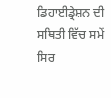ਡਿਹਾਈਡ੍ਰੇਸ਼ਨ ਦੀ ਸਥਿਤੀ ਵਿੱਚ ਸਮੇਂ ਸਿਰ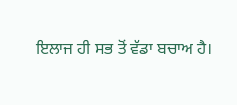ਇਲਾਜ ਹੀ ਸਭ ਤੋਂ ਵੱਡਾ ਬਚਾਅ ਹੈ।